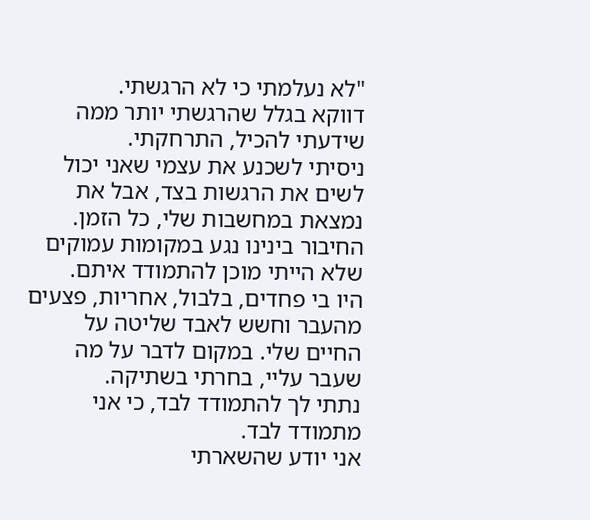"לא נעלמתי כי לא הרגשתי.
דווקא בגלל שהרגשתי יותר ממה שידעתי להכיל, התרחקתי.
ניסיתי לשכנע את עצמי שאני יכול לשים את הרגשות בצד, אבל את נמצאת במחשבות שלי, כל הזמן.
החיבור בינינו נגע במקומות עמוקים שלא הייתי מוכן להתמודד איתם.
היו בי פחדים, בלבול, אחריות, פצעים מהעבר וחשש לאבד שליטה על החיים שלי. במקום לדבר על מה שעבר עליי, בחרתי בשתיקה.
נתתי לך להתמודד לבד, כי אני מתמודד לבד.
אני יודע שהשארתי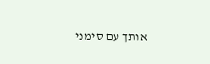אותך עם סימני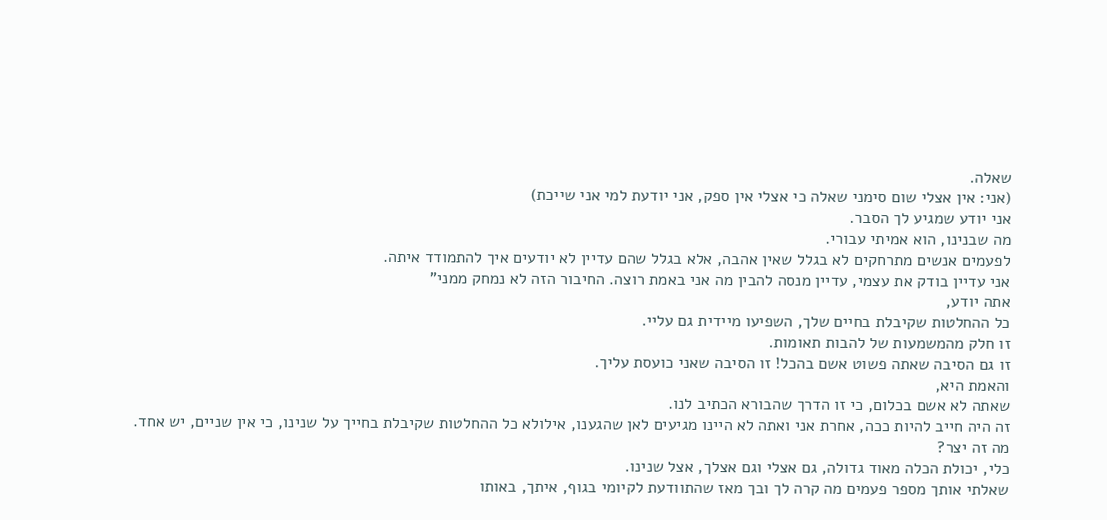שאלה.
(אני: אין אצלי שום סימני שאלה כי אצלי אין ספק, אני יודעת למי אני שייכת)
אני יודע שמגיע לך הסבר.
מה שבנינו, הוא אמיתי עבורי.
לפעמים אנשים מתרחקים לא בגלל שאין אהבה, אלא בגלל שהם עדיין לא יודעים איך להתמודד איתה.
אני עדיין בודק את עצמי, עדיין מנסה להבין מה אני באמת רוצה. החיבור הזה לא נמחק ממני"
אתה יודע,
כל ההחלטות שקיבלת בחיים שלך, השפיעו מיידית גם עליי.
זו חלק מהמשמעות של להבות תאומות.
זו גם הסיבה שאתה פשוט אשם בהכל! זו הסיבה שאני כועסת עליך.
והאמת היא,
שאתה לא אשם בכלום, כי זו הדרך שהבורא הכתיב לנו.
זה היה חייב להיות ככה, אחרת אני ואתה לא היינו מגיעים לאן שהגענו, אילולא כל ההחלטות שקיבלת בחייך על שנינו, כי אין שניים, יש אחד.
מה זה יצר?
כלי, יכולת הכלה מאוד גדולה, גם אצלי וגם אצלך, אצל שנינו.
שאלתי אותך מספר פעמים מה קרה לך ובך מאז שהתוודעת לקיומי בגוף, איתך, באותו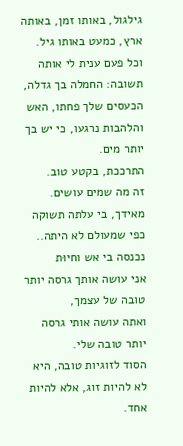גילגול, באותו זמן, באותה ארץ, כמעט באותו גיל.
וכל פעם ענית לי אותה תשובה: החמלה בך גדלה, הכעסים שלך פחתו, האש והלהבות נרגעו, כי יש בך יותר מים.
התרככת, בקטע טוב.
זה מה שמים עושים.
מאידך, בי עלתה תשוקה כפי שמעולם לא היתה.. נכנסה בי אש וחיוּת
אני עושה אותך גרסה יותר טובה של עצמך,
ואתה עושה אותי גרסה יותר טובה שלי.
הסוד לזוגיות טובה, היא לא להיות זוג, אלא להיות אחד.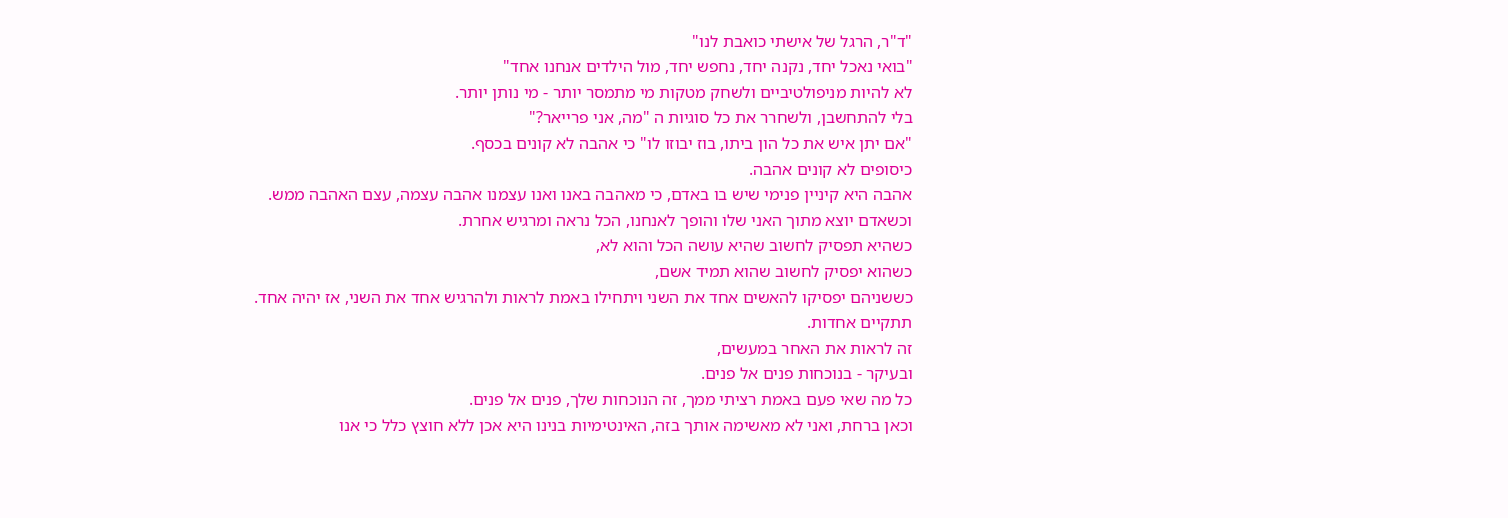"ד"ר, הרגל של אישתי כואבת לנו"
"בואי נאכל יחד, נקנה יחד, נחפש יחד, מול הילדים אנחנו אחד"
לא להיות מניפולטיביים ולשחק מטקות מי מתמסר יותר - מי נותן יותר.
בלי להתחשבן, ולשחרר את כל סוגיות ה "מה, אני פרייאר?"
"אם יתן איש את כל הון ביתו, בוז יבוזו לו" כי אהבה לא קונים בכסף.
כיסופים לא קונים אהבה.
אהבה היא קיניין פנימי שיש בו באדם, כי מאהבה באנו ואנו עצמנו אהבה עצמה, עצם האהבה ממש.
וכשאדם יוצא מתוך האני שלו והופך לאנחנו, הכל נראה ומרגיש אחרת.
כשהיא תפסיק לחשוב שהיא עושה הכל והוא לא,
כשהוא יפסיק לחשוב שהוא תמיד אשם,
כששניהם יפסיקו להאשים אחד את השני ויתחילו באמת לראות ולהרגיש אחד את השני, אז יהיה אחד.
תתקיים אחדות.
זה לראות את האחר במעשים,
ובעיקר - בנוכחות פנים אל פנים.
כל מה שאי פעם באמת רציתי ממך, זה הנוכחות שלך, פנים אל פנים.
וכאן ברחת, ואני לא מאשימה אותך בזה, האינטימיות בנינו היא אכן ללא חוצץ כלל כי אנו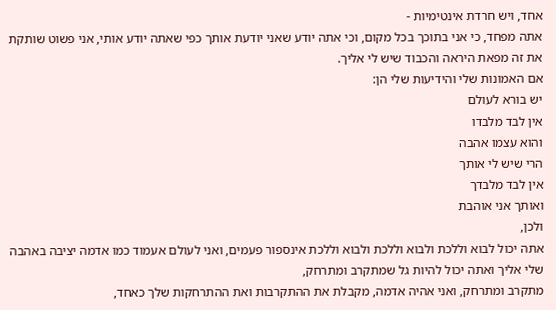אחד, ויש חרדת אינטימיות -
אתה מפחד, כי אני בתוכך בכל מקום, וכי אתה יודע שאני יודעת אותך כפי שאתה יודע אותי, אני פשוט שותקת את זה מפאת היראה והכבוד שיש לי אליך.
אם האמונות שלי והידיעות שלי הן:
יש בורא לעולם
אין לבד מלבדו
והוא עצמו אהבה
הרי שיש לי אותך
אין לבד מלבדך
ואותך אני אוהבת
ולכן,
אתה יכול לבוא וללכת ולבוא וללכת ולבוא וללכת אינספור פעמים, ואני לעולם אעמוד כמו אדמה יציבה באהבה שלי אליך ואתה יכול להיות גל שמתקרב ומתרחק,
מתקרב ומתרחק, ואני אהיה אדמה, מקבלת את ההתקרבות ואת ההתרחקות שלך כאחד,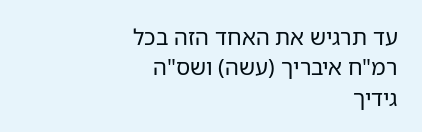עד תרגיש את האחד הזה בכל רמ"ח איבריך (עשה) ושס"ה גידיך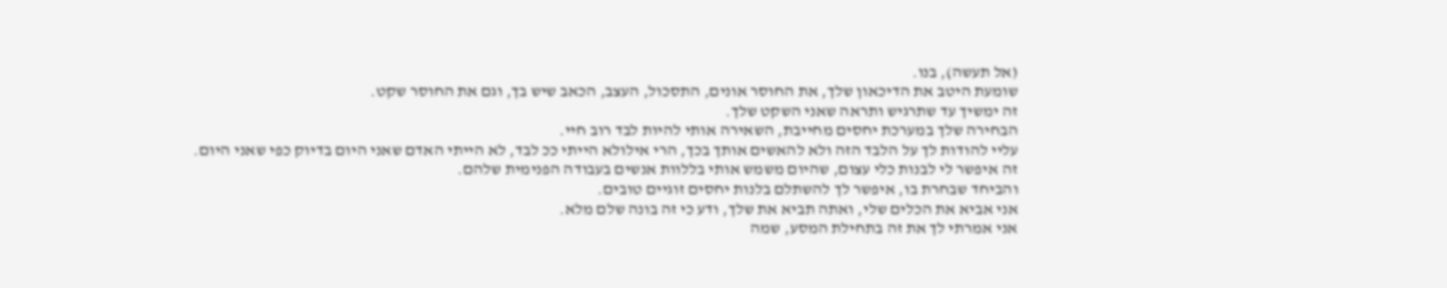(אל תעשה), בנו.
שומעת היטב את הדיכאון שלך, את החוסר אונים, התסכול, העצב, הכאב שיש בך, וגם את החוסר שקט.
זה ימשיך עד שתרגיש ותראה שאני השקט שלך.
הבחירה שלך במערכת יחסים מחייבת, השאירה אותי להיות לבד רוב חיי.
עליי להודות לך על הלבד הזה ולא להאשים אותך בכך, הרי אילולא הייתי ככ לבד, לא הייתי האדם שאני היום בדיוק כפי שאני היום.
זה איפשר לי לבנות כלי עצום, שהיום משמש אותי בללוות אנשים בעבודה הפנימית שלהם.
והביחד שבחרת בו, איפשר לך להשתלם בלנות יחסים זוגיים טובים.
אני אביא את הכלים שלי, ואתה תביא את שלך, ודע כי זה בונה שלם מלא.
אני אמרתי לך את זה בתחילת המסע, שמה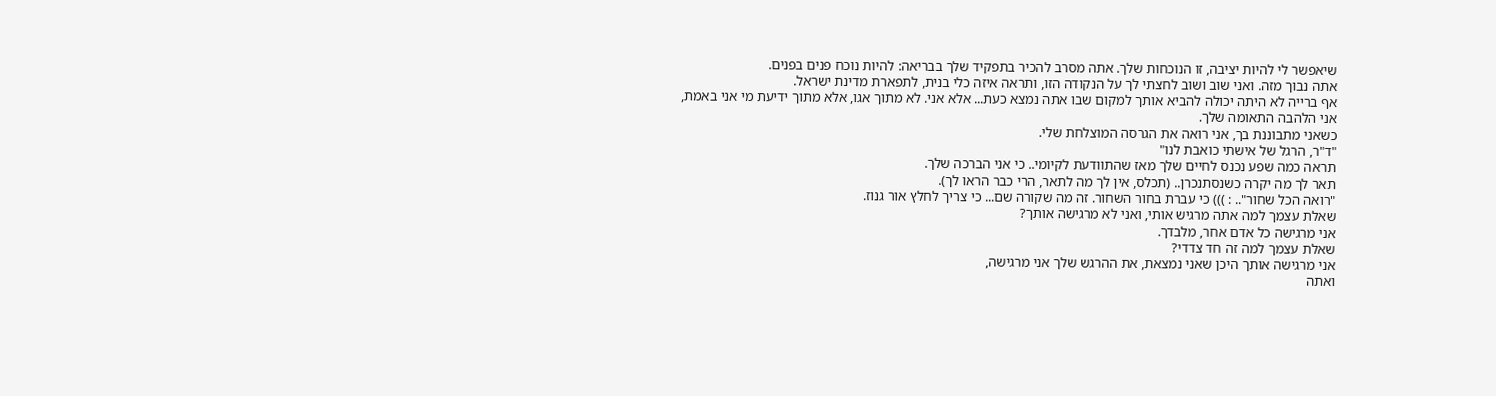שיאפשר לי להיות יציבה, זו הנוכחות שלך. אתה מסרב להכיר בתפקיד שלך בבריאה: להיות נוכח פנים בפנים.
אתה נבוך מזה. ואני שוב ושוב לחצתי לך על הנקודה הזו, ותראה איזה כלי בנית, לתפארת מדינת ישראל.
אף ברייה לא היתה יכולה להביא אותך למקום שבו אתה נמצא כעת... אלא אני. לא מתוך אגו, אלא מתוך ידיעת מי אני באמת,
אני הלהבה התאומה שלך.
כשאני מתבוננת בך, אני רואה את הגרסה המוצלחת שלי.
"ד"ר, הרגל של אישתי כואבת לנו"
תראה כמה שפע נכנס לחיים שלך מאז שהתוודעת לקיומי.. כי אני הברכה שלך.
תאר לך מה יקרה כשנסתנכרן.. (תכלס, אין לך מה לתאר, הרי כבר הראו לך).
"רואה הכל שחור".. : ))) כי עברת בחור השחור. זה מה שקורה שם... כי צריך לחלץ אור גנוז.
שאלת עצמך למה אתה מרגיש אותי, ואני לא מרגישה אותך?
אני מרגישה כל אדם אחר, מלבדך.
שאלת עצמך למה זה חד צדדי?
אני מרגישה אותך היכן שאני נמצאת, את ההרגש שלך אני מרגישה,
ואתה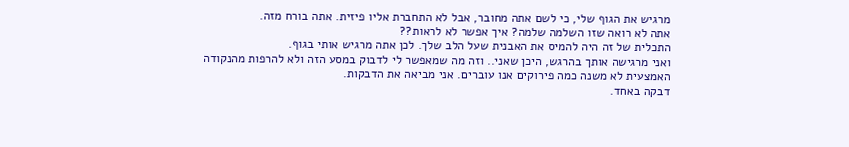מרגיש את הגוף שלי, כי לשם אתה מחובר, אבל לא התחברת אליו פיזית. אתה בורח מזה.
אתה לא רואה שזו השלמה שלמה? איך אפשר לא לראות??
התכלית של זה היה להמיס את האבנית שעל הלב שלך. לכן אתה מרגיש אותי בגוף.
ואני מרגישה אותך בהרגש, היכן שאני.. וזה מה שמאפשר לי לדבוק במסע הזה ולא להרפות מהנקודה האמצעית לא משנה כמה פירוקים אנו עוברים. אני מביאה את הדבקות.
דבקה באחד.